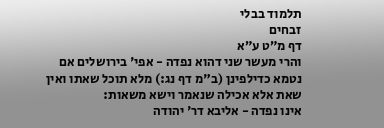תלמוד בבלי
זבחים
דף מ״ט ע״א
והרי מעשר שני דהוא נפדה - אפי' בירושלים אם נטמא כדילפינן (ב"מ דף נג:) מלא תוכל שאתו ואין שאת אלא אכילה שנאמר וישא משאות:
אינו נפדה - אליבא דר' יהודה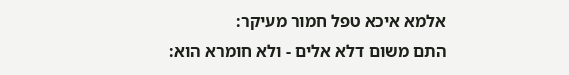אלמא איכא טפל חמור מעיקר:
התם משום דלא אלים - ולא חומרא הוא: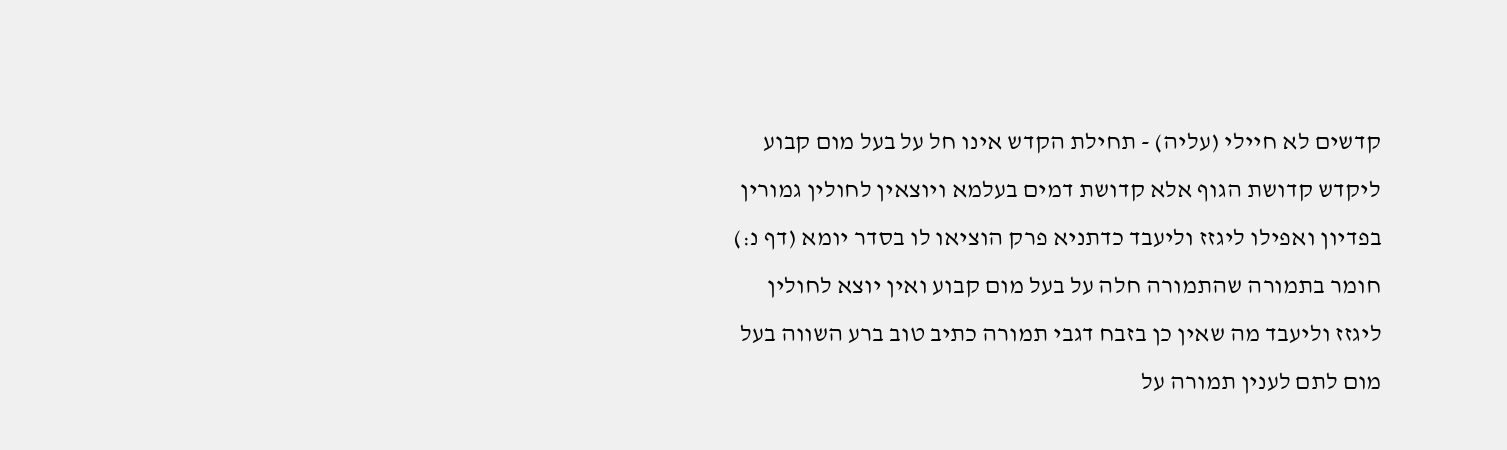קדשים לא חיילי (עליה) - תחילת הקדש אינו חל על בעל מום קבוע ליקדש קדושת הגוף אלא קדושת דמים בעלמא ויוצאין לחולין גמורין בפדיון ואפילו ליגזז וליעבד כדתניא פרק הוציאו לו בסדר יומא (דף נ:) חומר בתמורה שהתמורה חלה על בעל מום קבוע ואין יוצא לחולין ליגזז וליעבד מה שאין כן בזבח דגבי תמורה כתיב טוב ברע השווה בעל מום לתם לענין תמורה על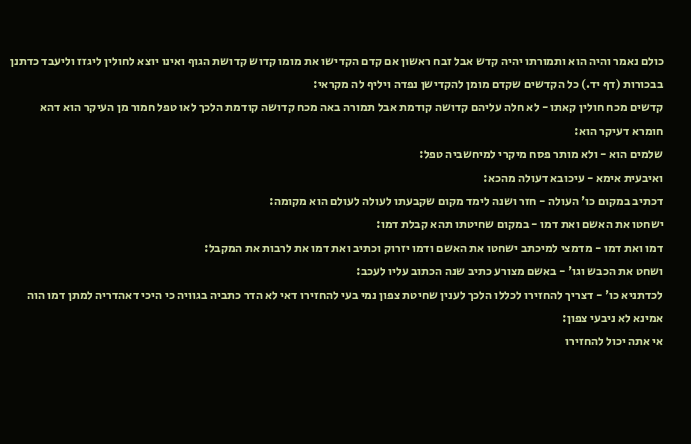כולם נאמר והיה הוא ותמורתו יהיה קדש אבל זבח ראשון אם קדם הקדישו את מומו קדוש קדושת הגוף ואינו יוצא לחולין ליגזז וליעבד כדתנן בבכורות (דף יד.) כל הקדשים שקדם מומן להקדישן נפדה ויליף לה מקראי:
קדשים מכח חולין קאתו - לא חלה עליהם קדושה קודמת אבל תמורה באה מכח קדושה קודמת הלכך לאו טפל חמור מן העיקר הוא דהא חומרא דעיקר הוא:
שלמים הוא - ולא מותר פסח מיקרי למיחשביה טפל:
ואיבעית אימא - עיכובא דעולה מהכא:
דכתיב במקום כו' העולה - חזר ושנה לימד מקום שקבעתו לעולה לעולם הוא מקומה:
ישחטו את האשם ואת דמו - במקום שחיטתו תהא קבלת דמו:
דמו ואת דמו - מדמצי למיכתב ישחטו את האשם ודמו יזרוק וכתיב ואת דמו את לרבות את המקבל:
ושחט את הכבש וגו' - באשם מצורע כתיב שנה הכתוב עליו לעכב:
לכדתניא כו' - דצריך להחזירו לכללו הלכך לענין שחיטת צפון נמי בעי להחזירו דאי לא הדר כתביה בגוויה כי היכי דאהדריה למתן דמו הוה אמינא לא ניבעי צפון:
אי אתה יכול להחזירו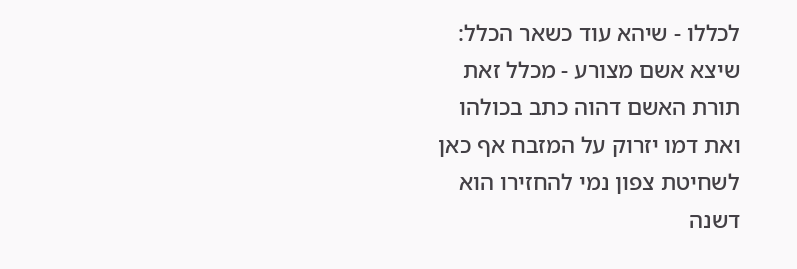לכללו - שיהא עוד כשאר הכלל:
שיצא אשם מצורע - מכלל זאת תורת האשם דהוה כתב בכולהו ואת דמו יזרוק על המזבח אף כאן לשחיטת צפון נמי להחזירו הוא דשנה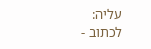עליה:
לכתוב -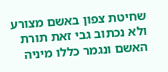שחיטת צפון באשם מצורע ולא נכתוב גבי זאת תורת האשם ונגמר כללו מיניה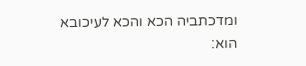ומדכתביה הכא והכא לעיכובא הוא: